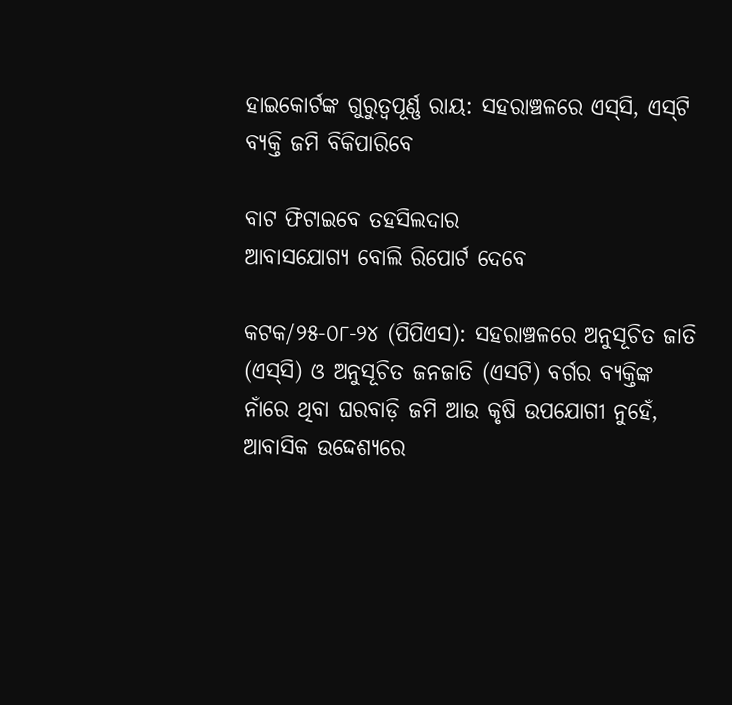ହାଇକୋର୍ଟଙ୍କ ଗୁରୁତ୍ବପୂର୍ଣ୍ଣ ରାୟ: ସହରାଞ୍ଚଳରେ ଏସ୍‌ସି, ଏସ୍‌ଟି ବ୍ୟକ୍ତି ଜମି ବିକିପାରିବେ

ବାଟ ଫିଟାଇବେ ତହସିଲଦାର
ଆବାସଯୋଗ୍ୟ ବୋଲି ରିପୋର୍ଟ ଦେବେ

କଟକ/୨୫-୦୮-୨୪ (ପିପିଏସ): ସହରାଞ୍ଚଳରେ ଅନୁସୂଚିତ ଜାତି (ଏସ୍‌ସି) ଓ ଅନୁସୂଚିତ ଜନଜାତି (ଏସଟି) ବର୍ଗର ବ୍ୟକ୍ତିଙ୍କ ନାଁରେ ଥିବା ଘରବାଡ଼ି ଜମି ଆଉ କୃଷି ଉପଯୋଗୀ ନୁହେଁ, ଆବାସିକ ଉଦ୍ଦେଶ୍ୟରେ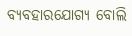ବ୍ୟବହାରଯୋଗ୍ୟ ବୋଲି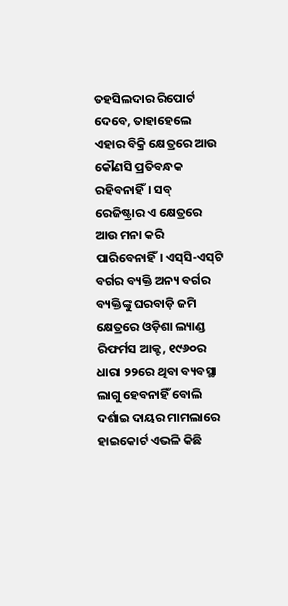ତହସିଲଦାର ରିପୋର୍ଟ ଦେବେ, ତାହାହେଲେ ଏହାର ବିକ୍ରି କ୍ଷେତ୍ରରେ ଆଉ କୌଣସି ପ୍ରତିବନ୍ଧକ ରହିବନାହିଁ। ସବ୍‌ ରେଜିଷ୍ଟ୍ରାର ଏ କ୍ଷେତ୍ରରେ ଆଉ ମନା କରି ପାରିବେନାହିଁ। ଏସ୍‌ସି-ଏସ୍‌ଟି ବର୍ଗର ବ୍ୟକ୍ତି ଅନ୍ୟ ବର୍ଗର ବ୍ୟକ୍ତିଙ୍କୁ ଘରବାଡ଼ି ଜମି କ୍ଷେତ୍ରରେ ଓଡ଼ିଶା ଲ୍ୟାଣ୍ଡ ରିଫର୍ମସ ଆକ୍ଟ, ୧୯୬୦ର ଧାରା ୨୨ରେ ଥିବା ବ୍ୟବସ୍ଥା ଲାଗୁ ହେବନାହିଁ ବୋଲି ଦର୍ଶାଇ ଦାୟର ମାମଲାରେ ହାଇକୋର୍ଟ ଏଭଳି କିଛି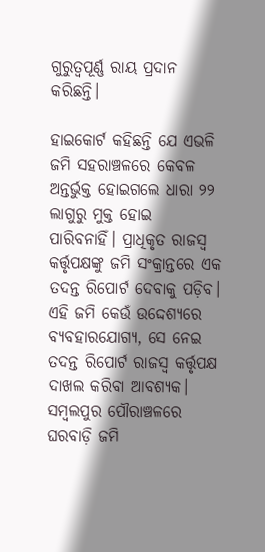ଗୁରୁତ୍ବପୂର୍ଣ୍ଣ ରାୟ ପ୍ରଦାନ କରିଛନ୍ତି।

ହାଇକୋର୍ଟ କହିଛନ୍ତି ଯେ ଏଭଳି ଜମି ସହରାଞ୍ଚଳରେ କେବଳ ଅନ୍ତର୍ଭୁକ୍ତ ହୋଇଗଲେ ଧାରା ୨୨ ଲାଗୁରୁ ମୁକ୍ତ ହୋଇ ପାରିବନାହିଁ। ପ୍ରାଧିକୃତ ରାଜସ୍ବ କର୍ତ୍ତୃପକ୍ଷଙ୍କୁ ଜମି ସଂକ୍ରାନ୍ତରେ ଏକ ତଦନ୍ତ ରିପୋର୍ଟ ଦେବାକୁ ପଡ଼ିବ। ଏହି ଜମି କେଉଁ ଉଦ୍ଦେଶ୍ୟରେ ବ୍ୟବହାରଯୋଗ୍ୟ, ସେ ନେଇ ତଦନ୍ତ ରିପୋର୍ଟ ରାଜସ୍ବ କର୍ତ୍ତୃପକ୍ଷ ଦାଖଲ କରିବା ଆବଶ୍ୟକ। ସମ୍ବଲପୁର ପୌରାଞ୍ଚଳରେ ଘରବାଡ଼ି ଜମି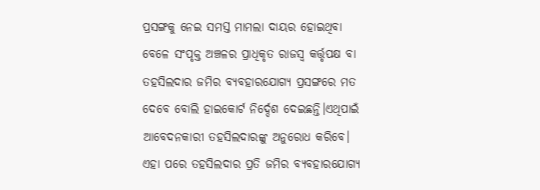ପ୍ରସଙ୍ଗକୁ ନେଇ ସମସ୍ତ ମାମଲା ଦାୟର ହୋଇଥିବା ବେଳେ ସଂପୃକ୍ତ ଅଞ୍ଚଳର ପ୍ରାଧିକୃତ ରାଜସ୍ବ କର୍ତ୍ତୃପକ୍ଷ ବା ତହସିଲଦାର ଜମିର ବ୍ୟବହାରଯୋଗ୍ୟ ପ୍ରସଙ୍ଗରେ ମତ ଦେବେ ବୋଲି ହାଇକୋର୍ଟ ନିର୍ଦ୍ଦେଶ ଦେଇଛନ୍ତି।ଏଥିପାଇଁ ଆବେଦନକାରୀ ତହସିଲଦାରଙ୍କୁ ଅନୁରୋଧ କରିବେ। ଏହା ପରେ ତହସିଲଦାର ପ୍ରତି ଜମିର ବ୍ୟବହାରଯୋଗ୍ୟ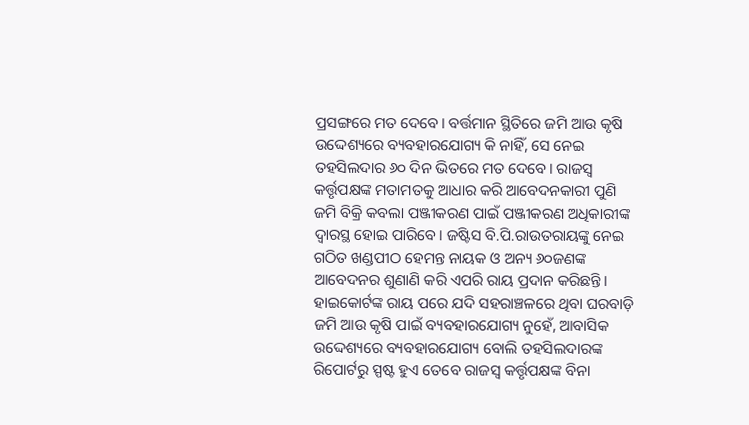ପ୍ରସଙ୍ଗରେ ମତ ଦେବେ। ବର୍ତ୍ତମାନ ସ୍ଥିତିରେ ଜମି ଆଉ କୃଷି ଉଦ୍ଦେଶ୍ୟରେ ବ୍ୟବହାରଯୋଗ୍ୟ କି ନାହିଁ, ସେ ନେଇ ତହସିଲଦାର ୬୦ ଦିନ ଭିତରେ ମତ ଦେବେ। ରାଜସ୍ବ କର୍ତ୍ତୃପକ୍ଷଙ୍କ ମତାମତକୁ ଆଧାର କରି ଆବେଦନକାରୀ ପୁଣି ଜମି ବିକ୍ରି କବଲା ପଞ୍ଜୀକରଣ ପାଇଁ ପଞ୍ଜୀକରଣ ଅଧିକାରୀଙ୍କ ଦ୍ବାରସ୍ଥ ହୋଇ ପାରିବେ। ଜଷ୍ଟିସ ବି.ପି.ରାଉତରାୟଙ୍କୁ ନେଇ ଗଠିତ ଖଣ୍ଡପୀଠ ହେମନ୍ତ ନାୟକ ଓ ଅନ୍ୟ ୬୦ଜଣଙ୍କ ଆବେଦନର ଶୁଣାଣି କରି ଏପରି ରାୟ ପ୍ରଦାନ କରିଛନ୍ତି। ହାଇକୋର୍ଟଙ୍କ ରାୟ ପରେ ଯଦି ସହରାଞ୍ଚଳରେ ଥିବା ଘରବାଡ଼ି ଜମି ଆଉ କୃଷି ପାଇଁ ବ୍ୟବହାରଯୋଗ୍ୟ ନୁହେଁ, ଆବାସିକ ଉଦ୍ଦେଶ୍ୟରେ ବ୍ୟବହାରଯୋଗ୍ୟ ବୋଲି ତହସିଲଦାରଙ୍କ ରିପୋର୍ଟରୁ ସ୍ପଷ୍ଟ ହୁଏ ତେବେ ରାଜସ୍ବ କର୍ତ୍ତୃପକ୍ଷଙ୍କ ବିନା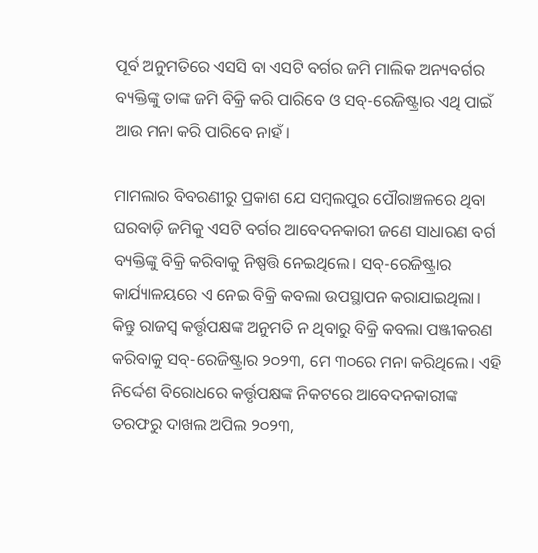ପୂର୍ବ ଅନୁମତିରେ ଏସସି ବା ଏସଟି ବର୍ଗର ଜମି ମାଲିକ ଅନ୍ୟବର୍ଗର ବ୍ୟକ୍ତିଙ୍କୁ ତାଙ୍କ ଜମି ବିକ୍ରି କରି ପାରିବେ ଓ ସବ୍-ରେଜିଷ୍ଟ୍ରାର ଏଥି ପାଇଁ ଆଉ ମନା କରି ପାରିବେ ନାହଁ।

ମାମଲାର ବିବରଣୀରୁ ପ୍ରକାଶ ଯେ ସମ୍ବଲପୁର ପୌରାଞ୍ଚଳରେ ଥିବା ଘରବାଡ଼ି ଜମିକୁ ଏସଟି ବର୍ଗର ଆବେଦନକାରୀ ଜଣେ ସାଧାରଣ ବର୍ଗ ବ୍ୟକ୍ତିଙ୍କୁ ବିକ୍ରି କରିବାକୁ ନିଷ୍ପତ୍ତି ନେଇଥିଲେ। ସବ୍-ରେଜିଷ୍ଟ୍ରାର କାର୍ଯ୍ୟାଳୟରେ ଏ ନେଇ ବିକ୍ରି କବଲା ଉପସ୍ଥାପନ କରାଯାଇଥିଲା। କିନ୍ତୁ ରାଜସ୍ବ କର୍ତ୍ତୃପକ୍ଷଙ୍କ ଅନୁମତି ନ ଥିବାରୁ ବିକ୍ରି କବଲା ପଞ୍ଜୀକରଣ କରିବାକୁ ସବ୍-ରେଜିଷ୍ଟ୍ରାର ୨୦୨୩, ମେ ୩୦ରେ ମନା କରିଥିଲେ। ଏହି ନିର୍ଦ୍ଦେଶ ବିରୋଧରେ କର୍ତ୍ତୃପକ୍ଷଙ୍କ ନିକଟରେ ଆବେଦନକାରୀଙ୍କ ତରଫରୁ ଦାଖଲ ଅପିଲ ୨୦୨୩,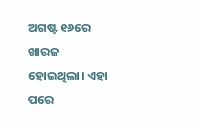ଅଗଷ୍ଟ ୧୬ରେ ଖାରଜ ହୋଇଥିଲା। ଏହା ପରେ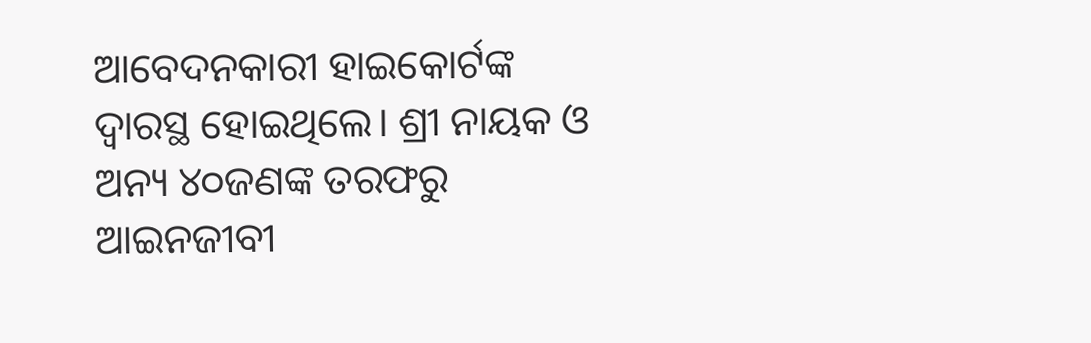ଆବେଦନକାରୀ ହାଇକୋର୍ଟଙ୍କ ଦ୍ବାରସ୍ଥ ହୋଇଥିଲେ। ଶ୍ରୀ ନାୟକ ଓ ଅନ୍ୟ ୪୦ଜଣଙ୍କ ତରଫରୁ ଆଇନଜୀବୀ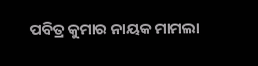ପବିତ୍ର କୁମାର ନାୟକ ମାମଲା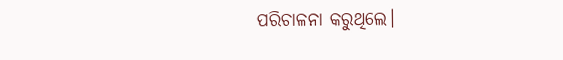ପରିଚାଳନା କରୁଥିଲେ।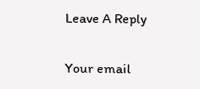Leave A Reply

Your email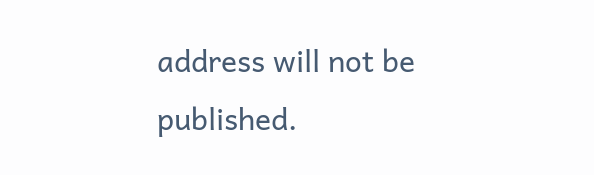address will not be published.